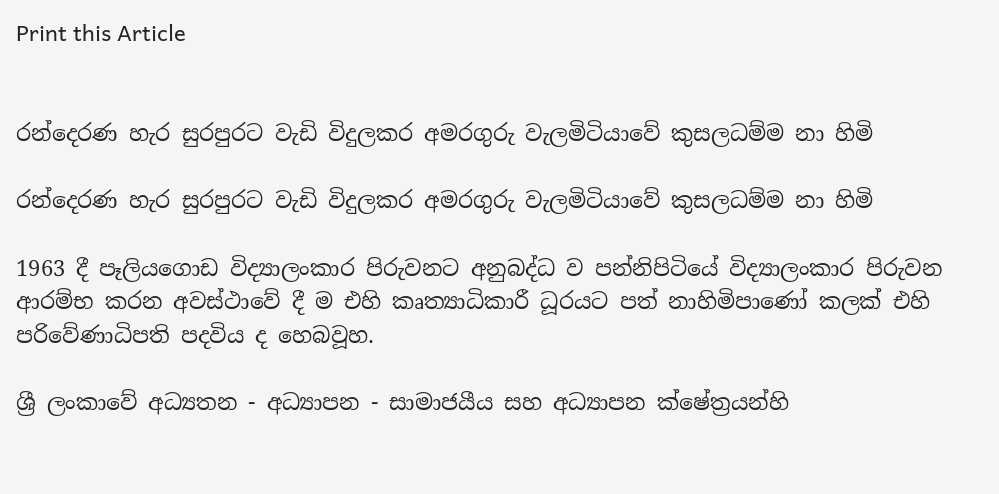Print this Article


රන්දෙරණ හැර සුරපුරට වැඩි විදුලකර අමරගුරු වැලමිටියාවේ කුසලධම්ම නා හිමි

රන්දෙරණ හැර සුරපුරට වැඩි විදුලකර අමරගුරු වැලමිටියාවේ කුසලධම්ම නා හිමි

1963 දී පෑලියගොඩ විද්‍යාලංකාර පිරුවනට අනුබද්ධ ව පන්නිපිටියේ විද්‍යාලංකාර පිරුවන ආරම්භ කරන අවස්ථාවේ දී ම එහි කෘත්‍යාධිකාරී ධූරයට පත් නාහිමිපාණෝ කලක් එහි පරිවේණාධිපති පදවිය ද හෙබවූහ.

ශ්‍රී ලංකාවේ අධ්‍යතන - අධ්‍යාපන - සාමාජයීය සහ අධ්‍යාපන ක්ෂේත්‍රයන්හි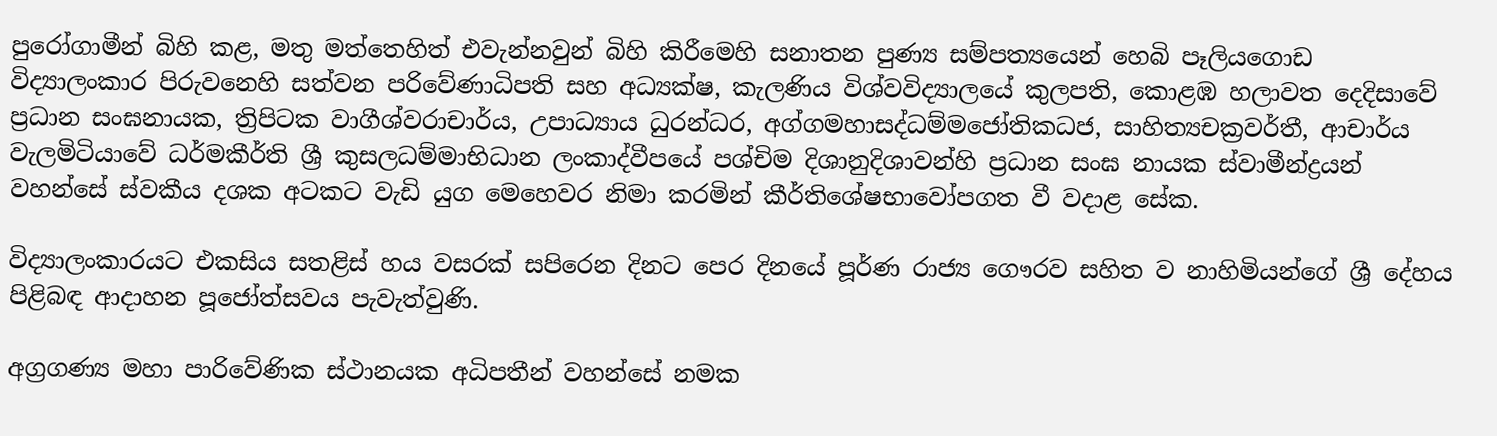පුරෝගාමීන් බිහි කළ, මතු මත්තෙහිත් එවැන්නවුන් බිහි කිරීමෙහි සනාතන පුණ්‍ය සම්පත්‍යයෙන් හෙබි පෑලියගොඩ විද්‍යාලංකාර පිරුවනෙහි සත්වන පරිවේණාධිපති සහ අධ්‍යක්ෂ, කැලණිය විශ්වවිද්‍යාලයේ කුලපති, කොළඹ හලාවත දෙදිසාවේ ප්‍රධාන සංඝනායක, ත්‍රිපිටක වාගීශ්වරාචාර්ය, උපාධ්‍යාය ධුරන්ධර, අග්ගමහාසද්ධම්මජෝතිකධජ, සාහිත්‍යචක්‍රවර්තී, ආචාර්ය වැලමිටියාවේ ධර්මකීර්ති ශ්‍රී කුසලධම්මාභිධාන ලංකාද්වීපයේ පශ්චිම දිශානුදිශාවන්හි ප්‍රධාන සංඝ නායක ස්වාමීන්ද්‍රයන් වහන්සේ ස්වකීය දශක අටකට වැඩි යුග මෙහෙවර නිමා කරමින් කීර්තිශේෂභාවෝපගත වී වදාළ සේක.

විද්‍යාලංකාරයට එකසිය සතළිස් හය වසරක් සපිරෙන දිනට පෙර දිනයේ පූර්ණ රාජ්‍ය ගෞරව සහිත ව නාහිමියන්ගේ ශ්‍රී දේහය පිළිබඳ ආදාහන පූජෝත්සවය පැවැත්වුණි.

අග්‍රගණ්‍ය මහා පාරිවේණික ස්ථානයක අධිපතීන් වහන්සේ නමක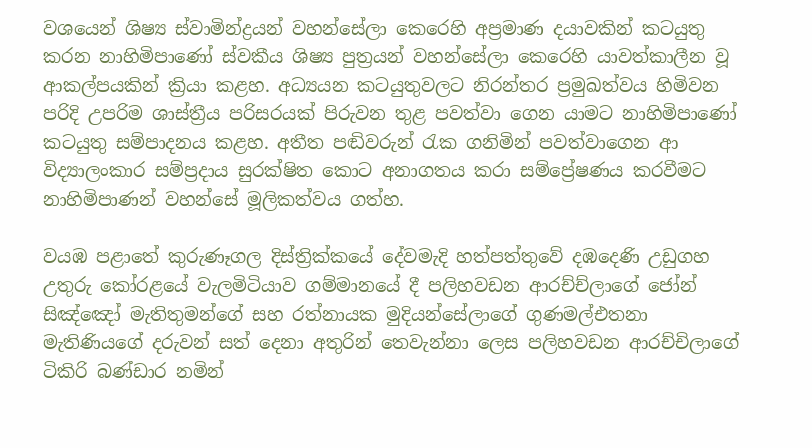වශයෙන් ශිෂ්‍ය ස්වාමින්ද්‍රයන් වහන්සේලා කෙරෙහි අප්‍රමාණ දයාවකින් කටයුතු කරන නාහිමිපාණෝ ස්වකීය ශිෂ්‍ය පුත්‍රයන් වහන්සේලා කෙරෙහි යාවත්කාලීන වූ ආකල්පයකින් ක්‍රියා කළහ. අධ්‍යයන කටයුතුවලට නිරන්තර ප්‍රමුඛත්වය හිමිවන පරිදි උපරිම ශාස්ත්‍රීය පරිසරයක් පිරුවන තුළ පවත්වා ගෙන යාමට නාහිමිපාණෝ කටයුතු සම්පාදනය කළහ. අතීත පඬිවරුන් රැක ගනිමින් පවත්වාගෙන ආ විද්‍යාලංකාර සම්ප්‍රදාය සුරක්ෂිත කොට අනාගතය කරා සම්ප්‍රේෂණය කරවීමට නාහිමිපාණන් වහන්සේ මූලිකත්වය ගත්හ.

වයඹ පළාතේ කුරුණෑගල දිස්ත්‍රික්කයේ දේවමැදි හත්පත්තුවේ දඹදෙණි උඩුගහ උතුරු කෝරළයේ වැලමිටියාව ගම්මානයේ දී පලිහවඩන ආරච්ච්ලාගේ ජෝන් සිඤ්ඤෝ මැතිතුමන්ගේ සහ රත්නායක මුදියන්සේලාගේ ගුණමල්එතනා මැතිණියගේ දරුවන් සත් දෙනා අතුරින් තෙවැන්නා ලෙස පලිහවඩන ආරච්චිලාගේ ටිකිරි බණ්ඩාර නමින්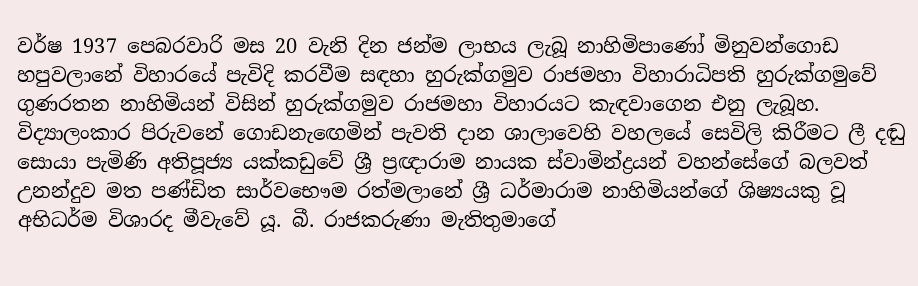වර්ෂ 1937 පෙබරවාරි මස 20 වැනි දින ජන්ම ලාභය ලැබූ නාහිමිපාණෝ මිනුවන්ගොඩ හපුවලානේ විහාරයේ පැවිදි කරවීම සඳහා හුරුක්ගමුව රාජමහා විහාරාධිපති හුරුක්ගමුවේ ගුණරතන නාහිමියන් විසින් හුරුක්ගමුව රාජමහා විහාරයට කැඳවාගෙන එනු ලැබූහ. විද්‍යාලංකාර පිරුවනේ ගොඩනැඟෙමින් පැවති දාන ශාලාවෙහි වහලයේ සෙවිලි කිරීමට ලී දඬු සොයා පැමිණි අතිපූජ්‍ය යක්කඩුවේ ශ්‍රී ප්‍රඥාරාම නායක ස්වාමින්ද්‍රයන් වහන්සේගේ බලවත් උනන්දුව මත පණ්ඩිත සාර්වභෞම රත්මලානේ ශ්‍රී ධර්මාරාම නාහිමියන්ගේ ශිෂ්‍යයකු වූ අභිධර්ම විශාරද මීවැවේ යූ. බී. රාජකරුණා මැතිතුමාගේ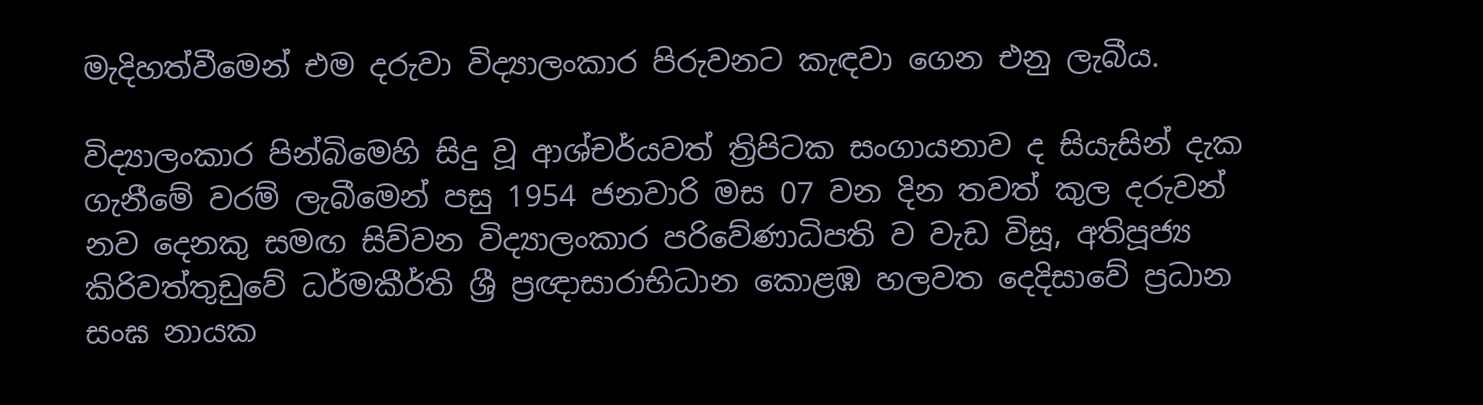මැදිහත්වීමෙන් එම දරුවා විද්‍යාලංකාර පිරුවනට කැඳවා ගෙන එනු ලැබීය.

විද්‍යාලංකාර පින්බිමෙහි සිදු වූ ආශ්චර්යවත් ත්‍රිපිටක සංගායනාව ද සියැසින් දැක ගැනීමේ වරම් ලැබීමෙන් පසු 1954 ජනවාරි මස 07 වන දින තවත් කුල දරුවන් නව දෙනකු සමඟ සිව්වන විද්‍යාලංකාර පරිවේණාධිපති ව වැඩ විසූ, අතිපූජ්‍ය කිරිවත්තුඩුවේ ධර්මකීර්ති ශ්‍රී ප්‍රඥාසාරාභිධාන කොළඹ හලවත දෙදිසාවේ ප්‍රධාන සංඝ නායක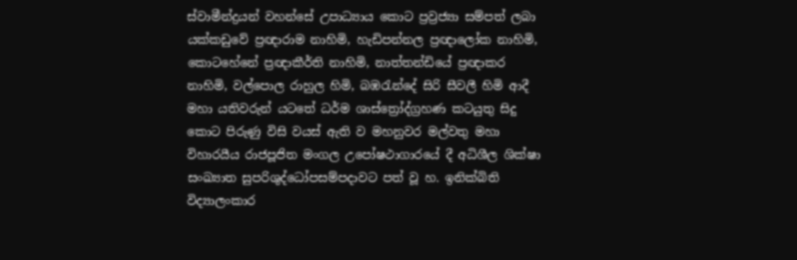ස්වාමීන්ද්‍රයන් වහන්සේ උපාධ්‍යාය කොට ප්‍රව්‍රජ්‍යා සම්පත් ලබා යක්කඩුවේ ප්‍රඥාරාම නාහිමි, හැඩිපන්නල ප්‍රඥාලෝක නාහිමි, කොටහේනේ ප්‍රඥාකීර්ති නාහිමි, නාත්තන්ඩියේ ප්‍රඥාකර නාහිමි, වල්පොල රාහුල හිමි, බඹරැන්දේ සිරි සීවලී හිමි ආදී මහා යතිවරුන් යටතේ ධර්ම ශාස්ත්‍රෝද්ග්‍රහණ කටයුතු සිදු කොට පිරුණු විසි වයස් ඇති ව මහනුවර මල්වතු මහා විහාරයීය රාජපූජිත මංගල උපෝෂථාගාරයේ දී අධිශීල ශික්ෂා සංඛ්‍යාත සුපරිශුද්ධෝපසම්පදාවට පත් වූ හ. ඉනික්බිති විද්‍යාලංකාර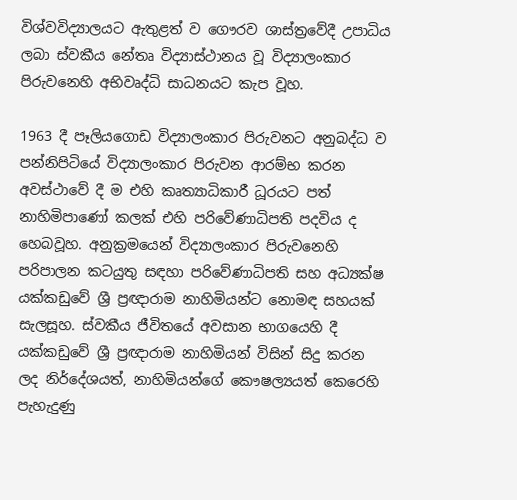විශ්වවිද්‍යාලයට ඇතුළත් ව ගෞරව ශාස්ත්‍රවේදී උපාධිය ලබා ස්වකීය නේතෘ විද්‍යාස්ථානය වූ විද්‍යාලංකාර පිරුවනෙහි අභිවෘද්ධි සාධනයට කැප වූහ.

1963 දී පෑලියගොඩ විද්‍යාලංකාර පිරුවනට අනුබද්ධ ව පන්නිපිටියේ විද්‍යාලංකාර පිරුවන ආරම්භ කරන අවස්ථාවේ දී ම එහි කෘත්‍යාධිකාරී ධූරයට පත් නාහිමිපාණෝ කලක් එහි පරිවේණාධිපති පදවිය ද හෙබවූහ. අනුක්‍රමයෙන් විද්‍යාලංකාර පිරුවනෙහි පරිපාලන කටයුතු සඳහා පරිවේණාධිපති සහ අධ්‍යක්ෂ යක්කඩුවේ ශ්‍රී ප්‍රඥාරාම නාහිමියන්ට නොමඳ සහයක් සැලසූහ. ස්වකීය ජීවිතයේ අවසාන භාගයෙහි දී යක්කඩුවේ ශ්‍රී ප්‍රඥාරාම නාහිමියන් විසින් සිදු කරන ලද නිර්දේශයත්, නාහිමියන්ගේ කෞෂල්‍යයත් කෙරෙහි පැහැදුණු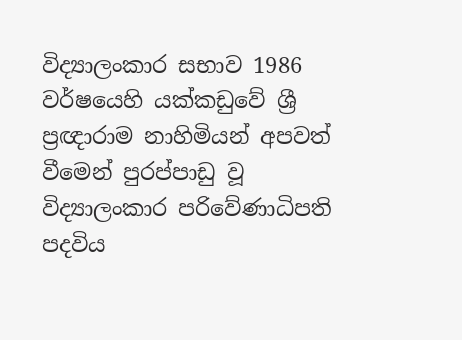විද්‍යාලංකාර සභාව 1986 වර්ෂයෙහි යක්කඩුවේ ශ්‍රී ප්‍රඥාරාම නාහිමියන් අපවත් වීමෙන් පුරප්පාඩු වූ විද්‍යාලංකාර පරිවේණාධිපති පදවිය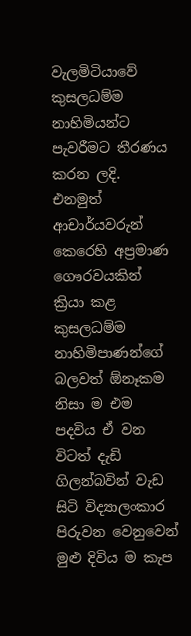වැලමිටියාවේ කුසලධම්ම නාහිමියන්ට පැවරීමට තීරණය කරන ලදි. එනමුත් ආචාර්යවරුන් කෙරෙහි අප්‍රමාණ ගෞරවයකින් ක්‍රියා කළ කුසලධම්ම නාහිමිපාණන්ගේ බලවත් ඕනෑකම නිසා ම එම පදවිය ඒ වන විටත් දැඩි ගිලන්බවින් වැඩ සිටි විද්‍යාලංකාර පිරුවන වෙනුවෙන් මුළු දිවිය ම කැප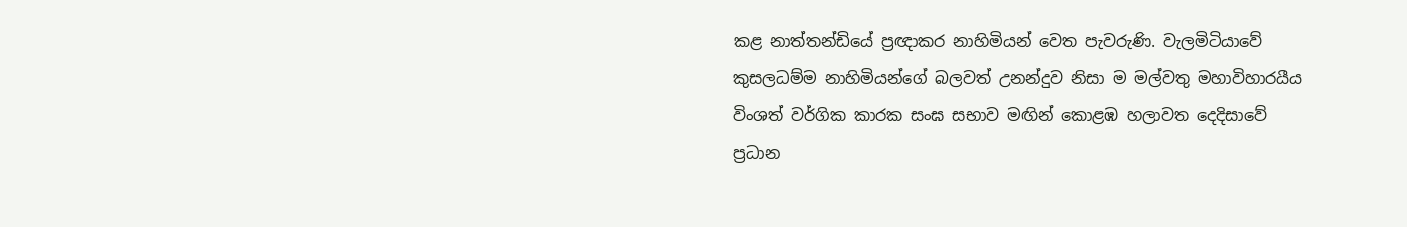කළ නාත්තන්ඩියේ ප්‍රඥාකර නාහිමියන් වෙත පැවරුණි. වැලමිටියාවේ කුසලධම්ම නාහිමියන්ගේ බලවත් උනන්දුව නිසා ම මල්වතු මහාවිහාරයීය විංශත් වර්ගික කාරක සංඝ සභාව මඟින් කොළඹ හලාවත දෙදිසාවේ ප්‍රධාන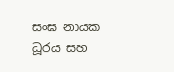සංඝ නායක ධූරය සහ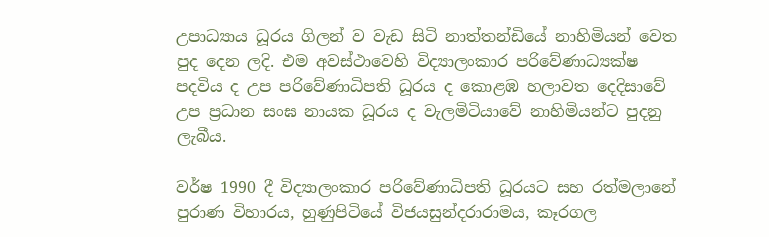උපාධ්‍යාය ධූරය ගිලන් ව වැඩ සිටි නාත්තන්ඩියේ නාහිමියන් වෙත පුද දෙන ලදි. එම අවස්ථාවෙහි විද්‍යාලංකාර පරිවේණාධ්‍යක්ෂ පදවිය ද උප පරිවේණාධිපති ධූරය ද කොළඹ හලාවත දෙදිසාවේ උප ප්‍රධාන සංඝ නායක ධූරය ද වැලමිටියාවේ නාහිමියන්ට පුදනු ලැබීය.

වර්ෂ 1990 දී විද්‍යාලංකාර පරිවේණාධිපති ධූරයට සහ රත්මලානේ පුරාණ විහාරය, හුණුපිටියේ විජයසුන්දරාරාමය, කෑරගල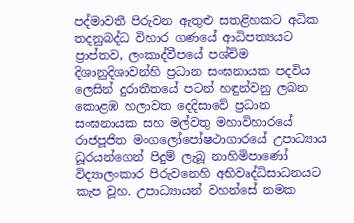පද්මාවතී පිරුවන ඇතුළු සතළිහකට අධික තදනුබද්ධ විහාර ගණයේ ආධිපත්‍යයට ප්‍රාප්තව, ලංකාද්වීපයේ පශ්චිම දිශානුදිශාවන්හි ප්‍රධාන සංඝනායක පදවිය ලෙසින් දුරාතීතයේ පටන් හඳුන්වනු ලබන කොළඹ හලාවත දෙදිසාවේ ප්‍රධාන සංඝනායක සහ මල්වතු මහාවිහාරයේ රාජපූජිත මංගලෝපෝෂථාගාරයේ උපාධ්‍යාය ධූරයන්ගෙන් පිදුම් ලැබූ නාහිමිපාණෝ විද්‍යාලංකාර පිරුවනෙහි අභිවෘද්ධිසාධනයට කැප වූහ. උපාධ්‍යායන් වහන්සේ නමක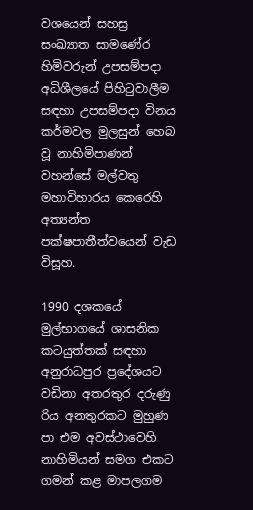වශයෙන් සහස්‍ර සංඛ්‍යාත සාමණේර හිමිවරුන් උපසම්පදා අධිශීලයේ පිහිටුවාලීම සඳහා උපසම්පදා විනය කර්මවල මුලසුන් හෙබ වූ නාහිමිපාණන් වහන්සේ මල්වතු මහාවිහාරය කෙරෙහි අත්‍යන්ත පක්ෂපාතීත්වයෙන් වැඩ විසූහ.

1990 දශකයේ මුල්භාගයේ ශාසනික කටයුත්තක් සඳහා අනුරාධපුර ප්‍රදේශයට වඩිනා අතරතුර දරුණු රිය අනතුරකට මුහුණ පා එම අවස්ථාවෙහි නාහිමියන් සමග එකට ගමන් කළ මාපලගම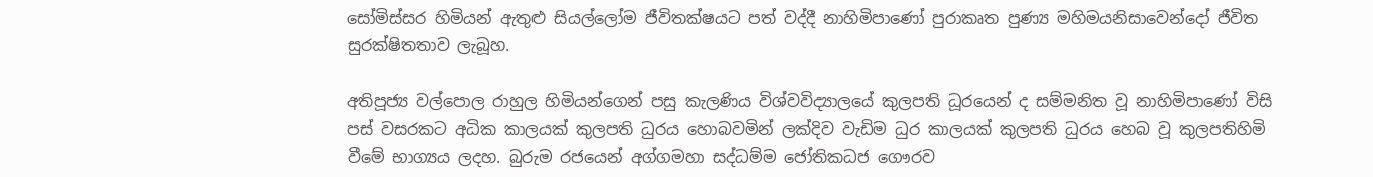සෝමිස්සර හිමියන් ඇතුළු සියල්ලෝම ජීවිතක්ෂයට පත් වද්දී නාහිමිපාණෝ පුරාකෘත පුණ්‍ය මහිමයනිසාවෙන්දෝ ජීවිත සුරක්ෂිතතාව ලැබූහ.

අතිපූජ්‍ය වල්පොල රාහුල හිමියන්ගෙන් පසු කැලණිය විශ්වවිද්‍යාලයේ කුලපති ධූරයෙන් ද සම්මනිත වූ නාහිමිපාණෝ විසි පස් වසරකට අධික කාලයක් කුලපති ධුරය හොබවමින් ලක්දිව වැඩිම ධුර කාලයක් කුලපති ධුරය හෙබ වූ කුලපතිහිමි වීමේ භාග්‍යය ලදහ. බුරුම රජයෙන් අග්ගමහා සද්ධම්ම ජෝතිකධජ ගෞරව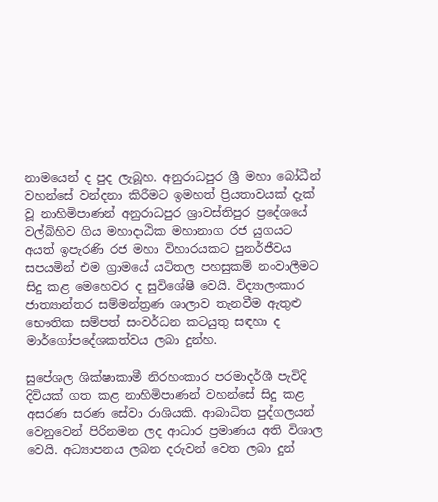නාමයෙන් ද පුද ලැබූහ. අනුරාධපුර ශ්‍රී මහා බෝධීන් වහන්සේ වන්දනා කිරීමට ඉමහත් ප්‍රියතාවයක් දැක් වූ නාහිමිපාණන් අනුරාධපුර ශ්‍රාවස්තිපුර ප්‍රදේශයේ වල්බිහිව ගිය මහාදාඨික මහානාග රජ යුගයට අයත් ඉපැරණි රජ මහා විහාරයකට පුනර්ජීවය සපයමින් එම ග්‍රාමයේ යටිතල පහසුකම් නංවාලීමට සිදු කළ මෙහෙවර ද සුවිශේෂී වෙයි. විද්‍යාලංකාර ජාත්‍යාන්තර සම්මන්ත්‍රණ ශාලාව තැනවීම ඇතුළු භෞතික සම්පත් සංවර්ධන කටයුතු සඳහා ද මාර්ගෝපදේශකත්වය ලබා දුන්හ.

සුපේශල ශික්ෂාකාමී නිරහංකාර පරමාදර්ශී පැවිදි දිවියක් ගත කළ නාහිමිපාණන් වහන්සේ සිදු කළ අසරණ සරණ සේවා රාශියකි. ආබාධිත පුද්ගලයන් වෙනුවෙන් පිරිනමන ලද ආධාර ප්‍රමාණය අති විශාල වෙයි. අධ්‍යාපනය ලබන දරුවන් වෙත ලබා දුන්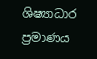ශිෂ්‍යාධාර ප්‍රමාණය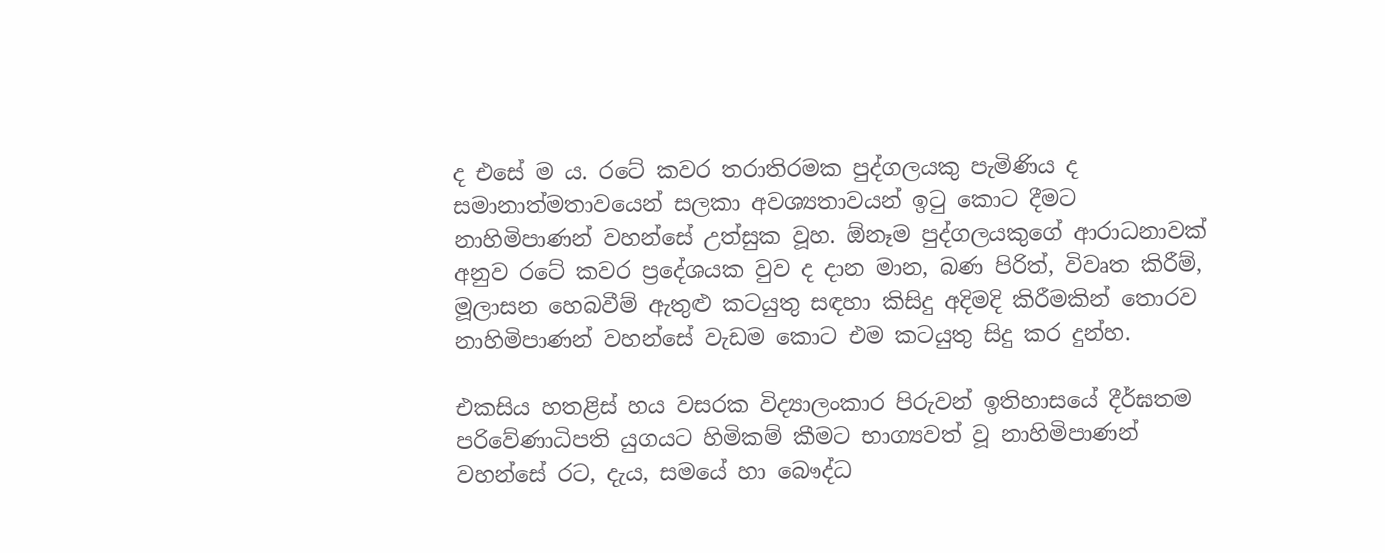ද එසේ ම ය. රටේ කවර තරාතිරමක පුද්ගලයකු පැමිණිය ද සමානාත්මතාවයෙන් සලකා අවශ්‍යතාවයන් ඉටු කොට දීමට නාහිමිපාණන් වහන්සේ උත්සුක වූහ. ඕනෑම පුද්ගලයකුගේ ආරාධනාවක් අනුව රටේ කවර ප්‍රදේශයක වුව ද දාන මාන, බණ පිරිත්, විවෘත කිරීම්, මූලාසන හෙබවීම් ඇතුළු කටයුතු සඳහා කිසිදු අදිමදි කිරීමකින් තොරව නාහිමිපාණන් වහන්සේ වැඩම කොට එම කටයුතු සිදු කර දුන්හ.

එකසිය හතළිස් හය වසරක විද්‍යාලංකාර පිරුවන් ඉතිහාසයේ දීර්ඝතම පරිවේණාධිපති යුගයට හිමිකම් කීමට භාග්‍යවත් වූ නාහිමිපාණන් වහන්සේ රට, දැය, සමයේ හා බෞද්ධ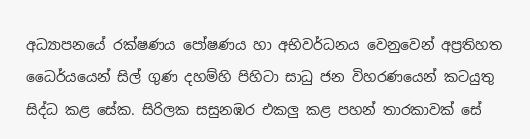අධ්‍යාපනයේ රක්ෂණය පෝෂණය හා අභිවර්ධනය වෙනුවෙන් අප්‍රතිහත ධෛර්යයෙන් සිල් ගුණ දහම්හි පිහිටා සාධු ජන විහරණයෙන් කටයුතු සිද්ධ කළ සේක. සිරිලක සසුනඹර එකලු කළ පහන් තාරකාවක් සේ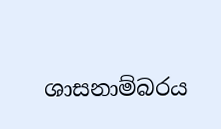ශාසනාම්බරය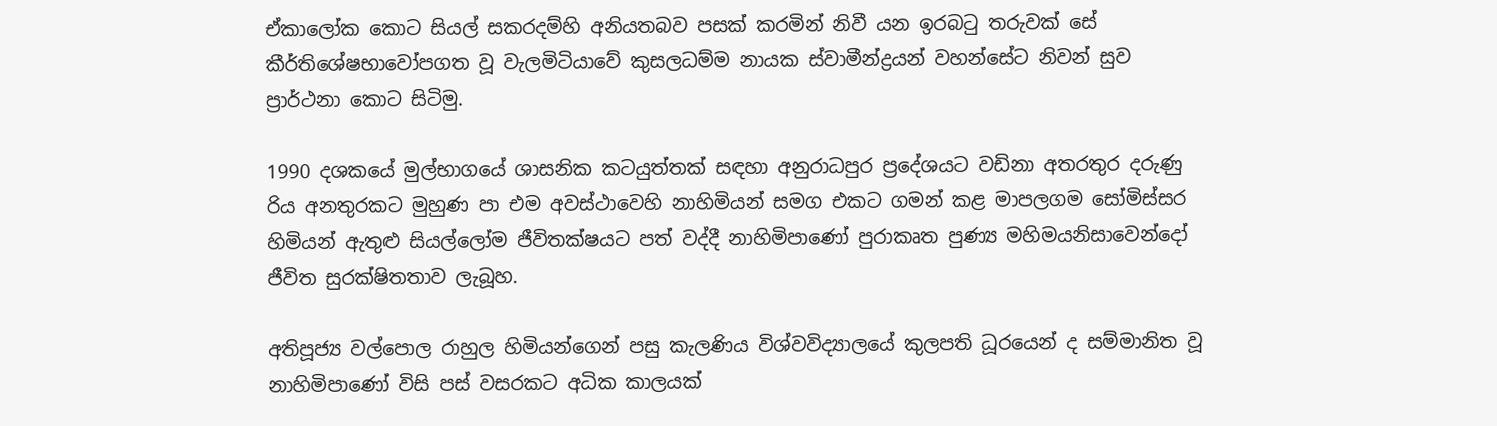ඒකාලෝක කොට සියල් සකරදම්හි අනියතබව පසක් කරමින් නිවී යන ඉරබටු තරුවක් සේ කීර්තිශේෂභාවෝපගත වූ වැලමිටියාවේ කුසලධම්ම නායක ස්වාමීන්ද්‍රයන් වහන්සේට නිවන් සුව ප්‍රාර්ථනා කොට සිටිමු.

1990 දශකයේ මුල්භාගයේ ශාසනික කටයුත්තක් සඳහා අනුරාධපුර ප්‍රදේශයට වඩිනා අතරතුර දරුණු රිය අනතුරකට මුහුණ පා එම අවස්ථාවෙහි නාහිමියන් සමග එකට ගමන් කළ මාපලගම සෝමිස්සර හිමියන් ඇතුළු සියල්ලෝම ජීවිතක්ෂයට පත් වද්දී නාහිමිපාණෝ පුරාකෘත පුණ්‍ය මහිමයනිසාවෙන්දෝ ජීවිත සුරක්ෂිතතාව ලැබූහ.

අතිපූජ්‍ය වල්පොල රාහුල හිමියන්ගෙන් පසු කැලණිය විශ්වවිද්‍යාලයේ කුලපති ධූරයෙන් ද සම්මානිත වූ නාහිමිපාණෝ විසි පස් වසරකට අධික කාලයක්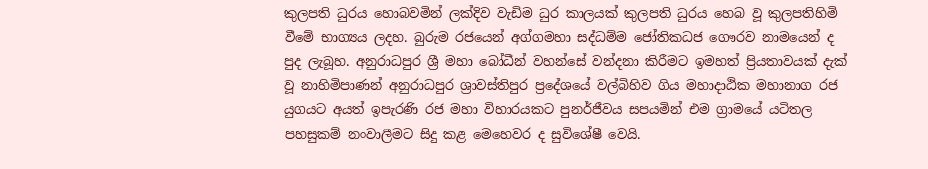කුලපති ධුරය හොබවමින් ලක්දිව වැඩිම ධුර කාලයක් කුලපති ධුරය හෙබ වූ කුලපතිහිමි වීමේ භාග්‍යය ලදහ. බුරුම රජයෙන් අග්ගමහා සද්ධම්ම ජෝතිකධජ ගෞරව නාමයෙන් ද පුද ලැබූහ. අනුරාධපුර ශ්‍රී මහා බෝධීන් වහන්සේ වන්දනා කිරීමට ඉමහත් ප්‍රියතාවයක් දැක් වූ නාහිමිපාණන් අනුරාධපුර ශ්‍රාවස්තිපුර ප්‍රදේශයේ වල්බිහිව ගිය මහාදාඨික මහානාග රජ යුගයට අයත් ඉපැරණි රජ මහා විහාරයකට පුනර්ජීවය සපයමින් එම ග්‍රාමයේ යටිතල පහසුකම් නංවාලීමට සිදු කළ මෙහෙවර ද සුවිශේෂී වෙයි.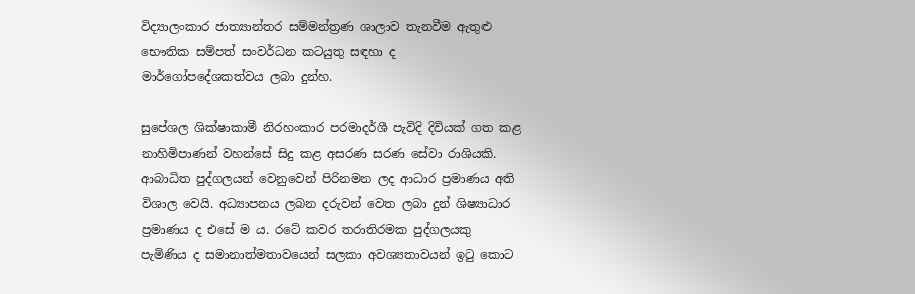විද්‍යාලංකාර ජාත්‍යාන්තර සම්මන්ත්‍රණ ශාලාව තැනවීම ඇතුළු භෞතික සම්පත් සංවර්ධන කටයුතු සඳහා ද මාර්ගෝපදේශකත්වය ලබා දුන්හ.

සුපේශල ශික්ෂාකාමී නිරහංකාර පරමාදර්ශී පැවිදි දිවියක් ගත කළ නාහිමිපාණන් වහන්සේ සිදු කළ අසරණ සරණ සේවා රාශියකි. ආබාධිත පුද්ගලයන් වෙනුවෙන් පිරිනමන ලද ආධාර ප්‍රමාණය අති විශාල වෙයි. අධ්‍යාපනය ලබන දරුවන් වෙත ලබා දුන් ශිෂ්‍යාධාර ප්‍රමාණය ද එසේ ම ය. රටේ කවර තරාතිරමක පුද්ගලයකු පැමිණිය ද සමානාත්මතාවයෙන් සලකා අවශ්‍යතාවයන් ඉටු කොට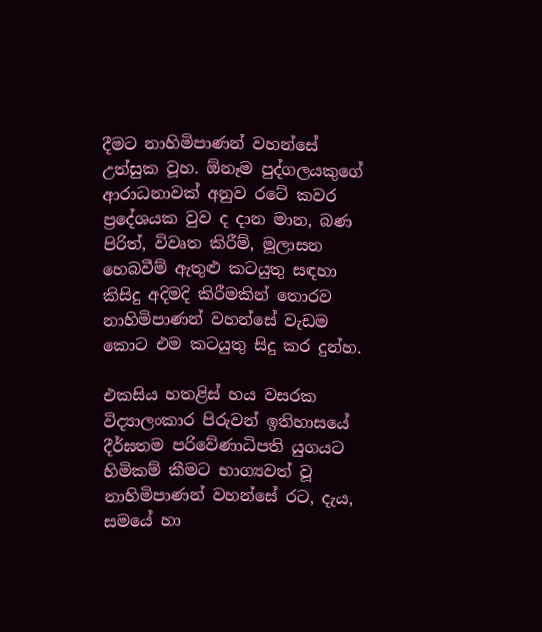දීමට නාහිමිපාණන් වහන්සේ උත්සුක වූහ. ඕනෑම පුද්ගලයකුගේ ආරාධනාවක් අනුව රටේ කවර ප්‍රදේශයක වුව ද දාන මාන, බණ පිරිත්, විවෘත කිරීම්, මූලාසන හෙබවීම් ඇතුළු කටයුතු සඳහා කිසිදු අදිමදි කිරීමකින් තොරව නාහිමිපාණන් වහන්සේ වැඩම කොට එම කටයුතු සිදු කර දුන්හ.

එකසිය හතළිස් හය වසරක විද්‍යාලංකාර පිරුවන් ඉතිහාසයේ දීර්ඝතම පරිවේණාධිපති යුගයට හිමිකම් කීමට භාග්‍යවත් වූ නාහිමිපාණන් වහන්සේ රට, දැය, සමයේ හා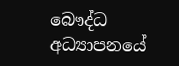බෞද්ධ අධ්‍යාපනයේ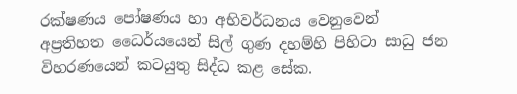රක්ෂණය පෝෂණය හා අභිවර්ධනය වෙනුවෙන් අප්‍රතිහත ධෛර්යයෙන් සිල් ගුණ දහම්හි පිහිටා සාධු ජන විහරණයෙන් කටයුතු සිද්ධ කළ සේක.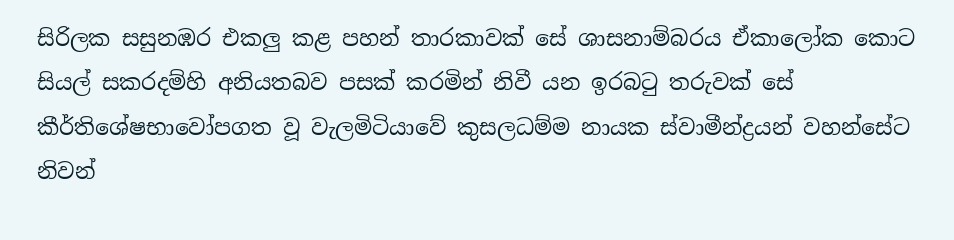සිරිලක සසුනඹර එකලු කළ පහන් තාරකාවක් සේ ශාසනාම්බරය ඒකාලෝක කොට සියල් සකරදම්හි අනියතබව පසක් කරමින් නිවී යන ඉරබටු තරුවක් සේ කීර්තිශේෂභාවෝපගත වූ වැලමිටියාවේ කුසලධම්ම නායක ස්වාමීන්ද්‍රයන් වහන්සේට නිවන්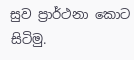සුව ප්‍රාර්ථනා කොට සිටිමු.